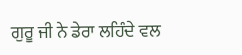ਗੁਰੂ ਜੀ ਨੇ ਡੇਰਾ ਲਹਿੰਦੇ ਵਲ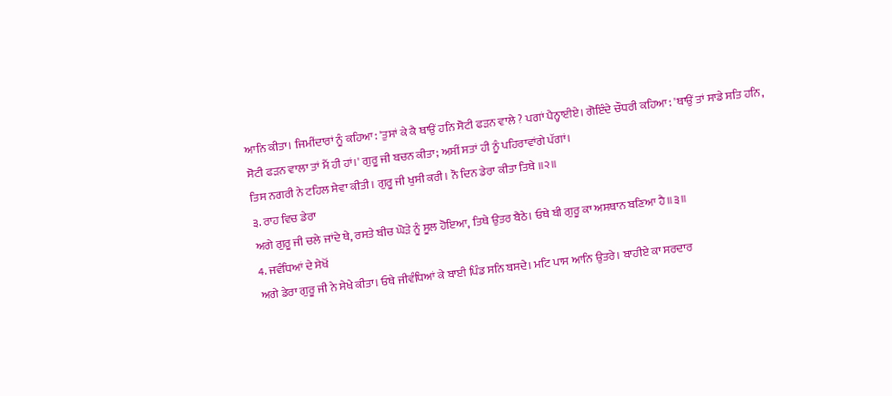ਆਨਿ ਕੀਤਾ। ਜਿਮੀਂਦਾਰਾਂ ਨੂੰ ਕਹਿਆ: 'ਤੁਸਾਂ ਕੇ ਕੈ ਥਾਉਂ ਹਨਿ ਸੋਟੀ ਫੜਨ ਵਾਲੇ ? ਪਗਾਂ ਪੈਨ੍ਹਾਈਏ। ਗੋਇੰਦੇ ਚੌਧਰੀ ਕਹਿਆ: 'ਥਾਉਂ ਤਾਂ ਸਾਡੇ ਸਤਿ ਹਨਿ, ਸੋਟੀ ਫੜਨ ਵਾਲਾ ਤਾਂ ਮੈਂ ਹੀ ਹਾਂ।' ਗੁਰੂ ਜੀ ਬਚਨ ਕੀਤਾ; ਅਸੀਂ ਸਤਾਂ ਹੀ ਨੂੰ ਪਹਿਰਾਵਾਂਗੇ ਪੱਗਾਂ।
ਤਿਸ ਨਗਰੀ ਨੇ ਟਹਿਲ ਸੇਵਾ ਕੀਤੀ। ਗੁਰੂ ਜੀ ਖੁਸੀ ਕਰੀ। ਨੌ ਦਿਨ ਡੇਰਾ ਕੀਤਾ ਤਿਥੇ ॥੨॥
੩. ਰਾਹ ਵਿਚ ਡੇਰਾ
ਅਗੇ ਗੁਰੂ ਜੀ ਚਲੇ ਜਾਂਦੇ ਥੇ, ਰਸਤੇ ਬੀਚ ਘੋੜੇ ਨੂੰ ਸੂਲ ਹੋਇਆ, ਤਿਥੇ ਉਤਰ ਬੈਠੇ। ਓਥੇ ਬੀ ਗੁਰੂ ਕਾ ਅਸਥਾਨ ਬਣਿਆ ਹੈ॥੩॥
4. ਜਵੰਧਿਆਂ ਦੇ ਸੇਖੋਂ
ਅਗੇ ਡੇਰਾ ਗੁਰੂ ਜੀ ਨੇ ਸੇਖੇ ਕੀਤਾ। ਓਥੇ ਜੀਵੰਧਿਆਂ ਕੇ ਬਾਈ ਪਿੰਡ ਸਨਿ ਬਸਦੇ। ਮਟਿ ਪਾਸ ਆਨਿ ਉਤਰੇ। ਬਾਹੀਏ ਕਾ ਸਰਦਾਰ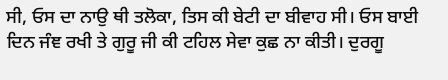ਸੀ, ਓਸ ਦਾ ਨਾਉ ਥੀ ਤਲੋਕਾ, ਤਿਸ ਕੀ ਬੇਟੀ ਦਾ ਬੀਵਾਹ ਸੀ। ਓਸ ਬਾਈ ਦਿਨ ਜੰਞ ਰਖੀ ਤੇ ਗੁਰੂ ਜੀ ਕੀ ਟਹਿਲ ਸੇਵਾ ਕੁਛ ਨਾ ਕੀਤੀ। ਦੁਰਗੂ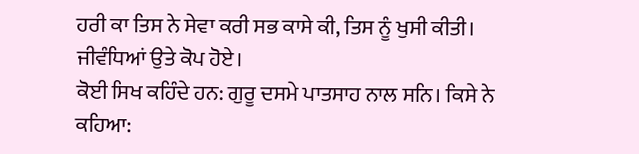ਹਰੀ ਕਾ ਤਿਸ ਨੇ ਸੇਵਾ ਕਰੀ ਸਭ ਕਾਸੇ ਕੀ, ਤਿਸ ਨੂੰ ਖੁਸੀ ਕੀਤੀ। ਜੀਵੰਧਿਆਂ ਉਤੇ ਕੋਪ ਹੋਏ।
ਕੋਈ ਸਿਖ ਕਹਿੰਦੇ ਹਨ: ਗੁਰੂ ਦਸਮੇ ਪਾਤਸਾਹ ਨਾਲ ਸਨਿ। ਕਿਸੇ ਨੇ ਕਹਿਆ: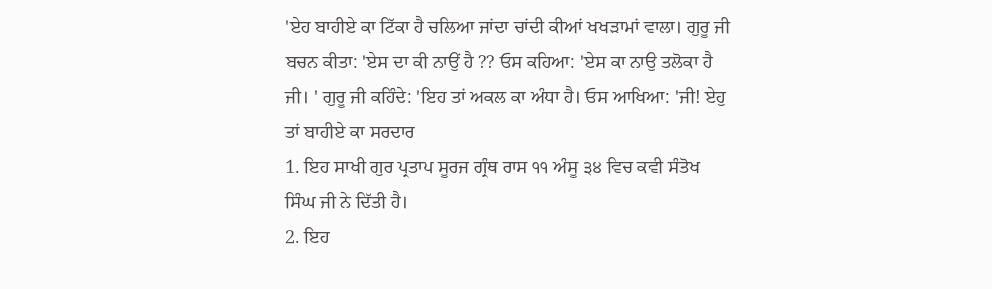'ਏਹ ਬਾਹੀਏ ਕਾ ਟਿੱਕਾ ਹੈ ਚਲਿਆ ਜਾਂਦਾ ਚਾਂਦੀ ਕੀਆਂ ਖਖੜਾਮਾਂ ਵਾਲਾ। ਗੁਰੂ ਜੀ ਬਚਨ ਕੀਤਾ: 'ਏਸ ਦਾ ਕੀ ਨਾਉਂ ਹੈ ?? ਓਸ ਕਹਿਆ: 'ਏਸ ਕਾ ਨਾਉ ਤਲੋਕਾ ਹੈ ਜੀ। ' ਗੁਰੂ ਜੀ ਕਹਿੰਦੇ: 'ਇਹ ਤਾਂ ਅਕਲ ਕਾ ਅੰਧਾ ਹੈ। ਓਸ ਆਖਿਆ: 'ਜੀ! ਏਹੁ ਤਾਂ ਬਾਹੀਏ ਕਾ ਸਰਦਾਰ
1. ਇਹ ਸਾਖੀ ਗੁਰ ਪ੍ਰਤਾਪ ਸੂਰਜ ਗ੍ਰੰਥ ਰਾਸ ੧੧ ਅੰਸੂ ੩੪ ਵਿਚ ਕਵੀ ਸੰਤੋਖ ਸਿੰਘ ਜੀ ਨੇ ਦਿੱਤੀ ਹੈ।
2. ਇਹ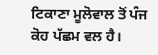ਟਿਕਾਣਾ ਮੂਲੋਵਾਲ ਤੋਂ ਪੰਜ ਕੋਹ ਪੱਛਮ ਵਲ ਹੈ।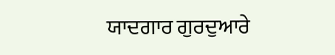ਯਾਦਗਾਰ ਗੁਰਦੁਆਰੇ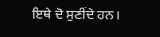ਇਥੇ ਦੋ ਸੁਣੀਂਦੇ ਹਨ।